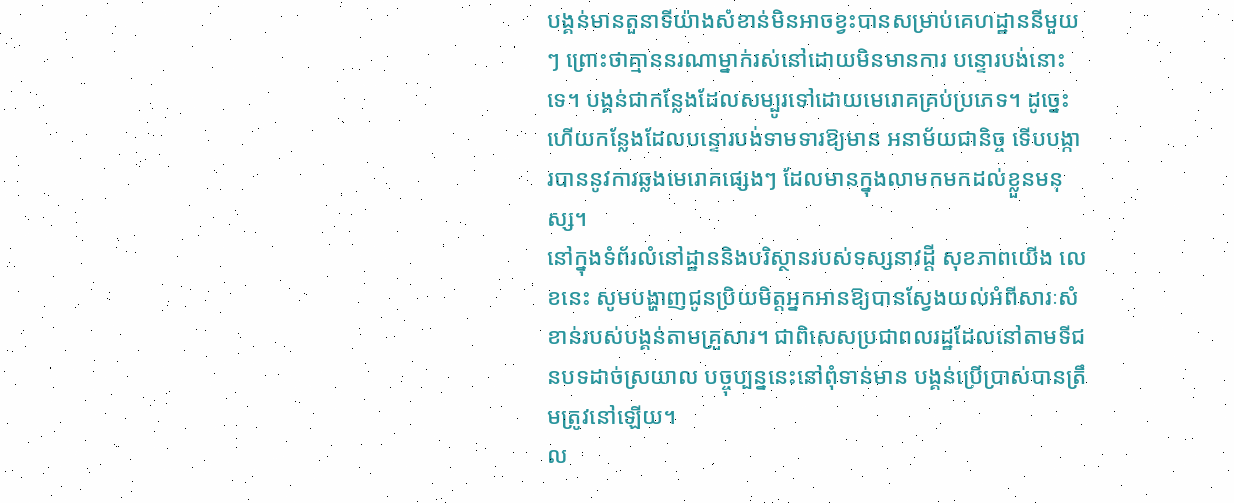បង្គន់មានតួនាទីយ៉ាងសំខាន់មិនអាចខ្វះបានសម្រាប់គេហដ្ឋាននីមួយៗ ព្រោះថាគ្មាននរណាម្នាក់រស់នៅដោយមិនមានការ បន្ទោរបង់នោះទេ។ បង្គន់ជាកន្លែងដែលសម្បូរទៅដោយមេរោគគ្រប់ប្រភេទ។ ដូច្នេះហើយកន្លែងដែលបន្ទោរបង់ទាមទារឱ្យមាន អនាម័យជានិច្ច ទើបបង្ការបាននូវការឆ្លងមេរោគផ្សេងៗ ដែលមានក្នុងលាមកមកដល់ខ្លួនមនុស្ស។
នៅក្នុងទំព័រលំនៅដ្ឋាននិងបរិស្ថានរបស់ទស្សនាវដ្ដី សុខភាពយើង លេខនេះ សូមបង្ហាញជូនប្រិយមិត្ដអ្នកអានឱ្យបានស្វែងយល់អំពីសារៈសំខាន់របស់បង្គន់តាមគ្រួសារ។ ជាពិសេសប្រជាពលរដ្ឋដែលនៅតាមទីជនបទដាច់ស្រយាល បច្ចុប្បន្ននេះនៅពុំទាន់មាន បង្គន់ប្រើប្រាស់បានត្រឹមត្រូវនៅឡើយ។
ល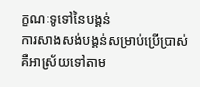ក្ខណៈទូទៅនៃបង្គន់
ការសាងសង់បង្គន់សម្រាប់ប្រើប្រាស់ គឺអាស្រ័យទៅតាម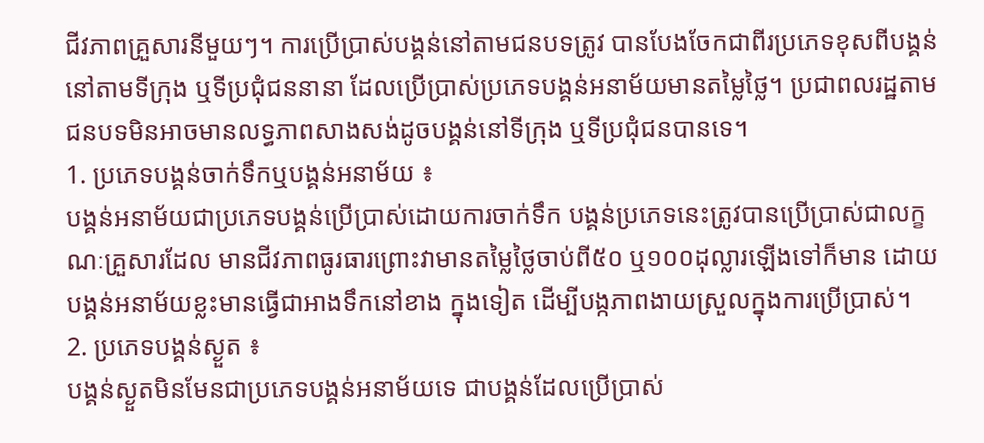ជីវភាពគ្រួសារនីមួយៗ។ ការប្រើប្រាស់បង្គន់នៅតាមជនបទត្រូវ បានបែងចែកជាពីរប្រភេទខុសពីបង្គន់នៅតាមទីក្រុង ឬទីប្រជុំជននានា ដែលប្រើប្រាស់ប្រភេទបង្គន់អនាម័យមានតម្លៃថ្លៃ។ ប្រជាពលរដ្ឋតាមជនបទមិនអាចមានលទ្ធភាពសាងសង់ដូចបង្គន់នៅទីក្រុង ឬទីប្រជុំជនបានទេ។
1. ប្រភេទបង្គន់ចាក់ទឹកឬបង្គន់អនាម័យ ៖
បង្គន់អនាម័យជាប្រភេទបង្គន់ប្រើប្រាស់ដោយការចាក់ទឹក បង្គន់ប្រភេទនេះត្រូវបានប្រើប្រាស់ជាលក្ខណៈគ្រួសារដែល មានជីវភាពធូរធារព្រោះវាមានតម្លៃថ្លៃចាប់ពី៥០ ឬ១០០ដុល្លារឡើងទៅក៏មាន ដោយបង្គន់អនាម័យខ្លះមានធ្វើជាអាងទឹកនៅខាង ក្នុងទៀត ដើម្បីបង្កភាពងាយស្រួលក្នុងការប្រើប្រាស់។
2. ប្រភេទបង្គន់ស្ងួត ៖
បង្គន់ស្ងួតមិនមែនជាប្រភេទបង្គន់អនាម័យទេ ជាបង្គន់ដែលប្រើប្រាស់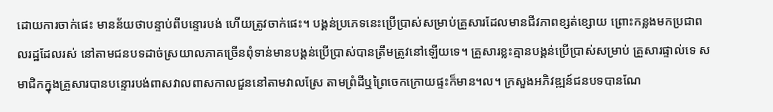ដោយការចាក់ផេះ មានន័យថាបន្ទាប់ពីបន្ទោរបង់ ហើយត្រូវចាក់ផេះ។ បង្គន់ប្រភេទនេះប្រើប្រាស់សម្រាប់គ្រួសារដែលមានជីវភាពខ្សត់ខ្សោយ ព្រោះកន្លងមកប្រជាពលរដ្ឋដែលរស់ នៅតាមជនបទដាច់ស្រយាលភាគច្រើនពុំទាន់មានបង្គន់ប្រើប្រាស់បានត្រឹមត្រូវនៅឡើយទេ។ គ្រួសារខ្លះគ្មានបង្គន់ប្រើប្រាស់សម្រាប់ គ្រួសារផ្ទាល់ទេ សមាជិកក្នុងគ្រួសារបានបន្ទោរបង់ពាសវាលពាសកាលជួននៅតាមវាលស្រែ តាមព្រំដីឬព្រៃចេកក្រោយផ្ទះក៏មាន។ល។ ក្រសួងអភិវឌ្ឍន៍ជនបទបានណែ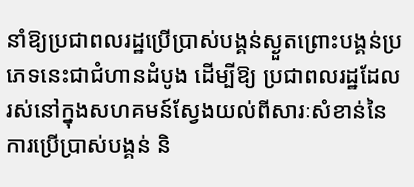នាំឱ្យប្រជាពលរដ្ឋប្រើប្រាស់បង្គន់ស្ងួតព្រោះបង្គន់ប្រភេទនេះជាជំហានដំបូង ដើម្បីឱ្យ ប្រជាពលរដ្ឋដែលរស់នៅក្នុងសហគមន៍ស្វែងយល់ពីសារៈសំខាន់នៃការប្រើប្រាស់បង្គន់ និ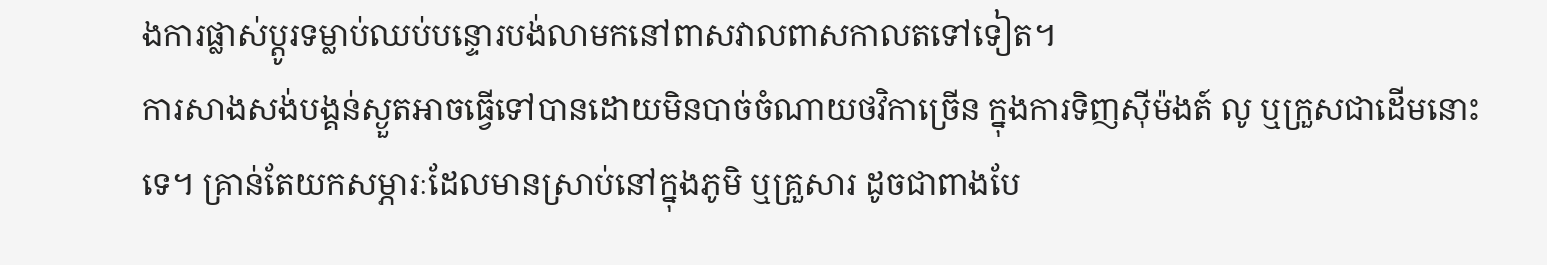ងការផ្លាស់ប្ដូរទម្លាប់ឈប់បន្ទោរបង់លាមកនៅពាសវាលពាសកាលតទៅទៀត។
ការសាងសង់បង្គន់ស្ងួតអាចធ្វើទៅបានដោយមិនបាច់ចំណាយថវិកាច្រើន ក្នុងការទិញស៊ីម៉ងត៍ លូ ឬក្រួសជាដើមនោះទេ។ គ្រាន់តែយកសម្ភារៈដែលមានស្រាប់នៅក្នុងភូមិ ឬគ្រួសារ ដូចជាពាងបែ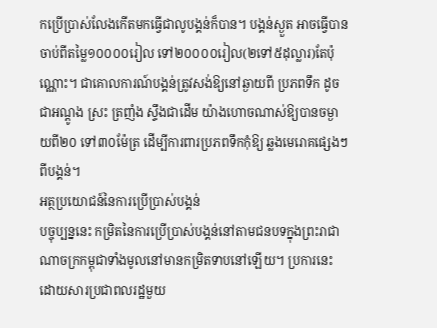កប្រើប្រាស់លែងកើតមកធ្វើជាលូបង្គន់ក៏បាន។ បង្គន់ស្ងួត អាចធ្វើបានចាប់ពីតម្លៃ១០០០០រៀល ទៅ២០០០០រៀល(២ទៅ៥ដុល្លារ)តែប៉ុណ្ណោះ។ ជាគោលការណ៍បង្គន់ត្រូវសង់ឱ្យនៅឆ្ងាយពី ប្រភពទឹក ដូចជាអណ្ដូង ស្រះ ត្រញំង ស្ទឹងជាដើម យ៉ាងហោចណាស់ឱ្យបានចម្ងាយពី២០ ទៅ៣០ម៉ែត្រ ដើម្បីការពារប្រភពទឹកកុំឱ្យ ឆ្លងមេរោគផ្សេងៗពីបង្គន់។
អត្ថប្រយោជន៍នៃការប្រើប្រាស់បង្គន់
បច្ចុប្បន្ននេះ កម្រិតនៃការប្រើប្រាស់បង្គន់នៅតាមជនបទក្នុងព្រះរាជាណាចក្រកម្ពុជាទាំងមូលនៅមានកម្រិតទាបនៅឡើយ។ ប្រការនេះដោយសារប្រជាពលរដ្ឋមួយ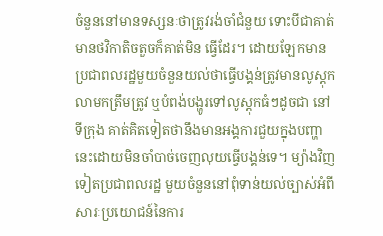ចំនួននៅមានទស្សនៈថាត្រូវរង់ចាំជំនួយ ទោះបីជាគាត់មានថវិកាតិចតួចក៏គាត់មិន ធ្វើដែរ។ ដោយឡែកមានប្រជាពលរដ្ឋមួយចំនួនយល់ថាធ្វើបង្គន់ត្រូវមានលូស្ដុកលាមកត្រឹមត្រូវ ឬបំពង់បង្ហូរទៅលូស្ដុកធំៗដូចជា នៅទីក្រុង គាត់គិតទៀតថានឹងមានអង្គការជួយក្នុងបញ្ហានេះដោយមិនចាំបាច់ចេញលុយធ្វើបង្គន់ទេ។ ម្យ៉ាងវិញទៀតប្រជាពលរដ្ឋ មួយចំនួននៅពុំទាន់យល់ច្បាស់អំពីសារៈប្រយោជន៍នៃការ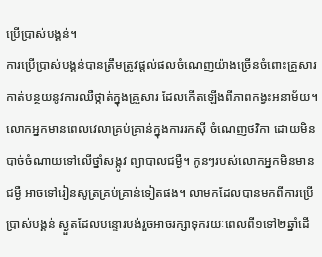ប្រើប្រាស់បង្គន់។
ការប្រើប្រាស់បង្គន់បានត្រឹមត្រូវផ្ដល់ផលចំណេញយ៉ាងច្រើនចំពោះគ្រួសារ កាត់បន្ថយនូវការឈឺថ្កាត់ក្នុងគ្រួសារ ដែលកើតឡើងពីភាពកង្វះអនាម័យ។ លោកអ្នកមានពេលវេលាគ្រប់គ្រាន់ក្នុងការរកស៊ី ចំណេញថវិកា ដោយមិនបាច់ចំណាយទៅលើថ្នាំសង្កូវ ព្យាបាលជម្ងឺ។ កូនៗរបស់លោកអ្នកមិនមានជម្ងឺ អាចទៅរៀនសូត្រគ្រប់គ្រាន់ទៀតផង។ លាមកដែលបានមកពីការប្រើប្រាស់បង្គន់ ស្ងួតដែលបន្ទោរបង់រួចអាចរក្សាទុករយៈពេលពី១ទៅ២ឆ្នាំដើ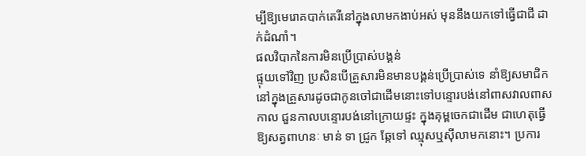ម្បីឱ្យមេរោគបាក់តេរីនៅក្នុងលាមកងាប់អស់ មុននឹងយកទៅធ្វើជាជី ដាក់ដំណាំ។
ផលវិបាកនៃការមិនប្រើប្រាស់បង្គន់
ផ្ទុយទៅវិញ ប្រសិនបើគ្រួសារមិនមានបង្គន់ប្រើប្រាស់ទេ នាំឱ្យសមាជិកនៅក្នុងគ្រួសារដូចជាកូនចៅជាដើមនោះទៅបន្ទោរបង់នៅពាសវាលពាសកាល ជួនកាលបន្ទោរបង់នៅក្រោយផ្ទះ ក្នុងគុម្ពចេកជាដើម ជាហេតុធ្វើឱ្យសត្វពាហនៈ មាន់ ទា ជ្រូក ឆ្កែទៅ ឈ្មុសឬស៊ីលាមកនោះ។ ប្រការ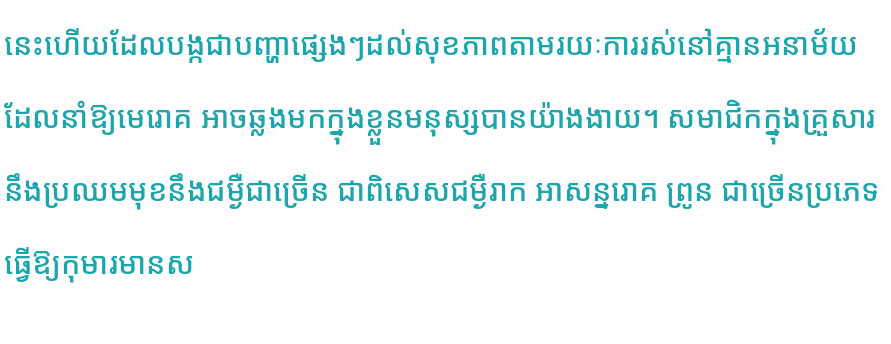នេះហើយដែលបង្កជាបញ្ហាផ្សេងៗដល់សុខភាពតាមរយៈការរស់នៅគ្មានអនាម័យ ដែលនាំឱ្យមេរោគ អាចឆ្លងមកក្នុងខ្លួនមនុស្សបានយ៉ាងងាយ។ សមាជិកក្នុងគ្រួសារនឹងប្រឈមមុខនឹងជម្ងឺជាច្រើន ជាពិសេសជម្ងឺរាក អាសន្នរោគ ព្រូន ជាច្រើនប្រភេទ ធ្វើឱ្យកុមារមានស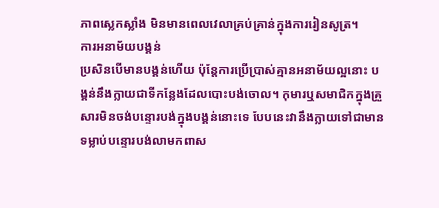ភាពស្លេកស្លាំង មិនមានពេលវេលាគ្រប់គ្រាន់ក្នុងការរៀនសូត្រ។
ការអនាម័យបង្គន់
ប្រសិនបើមានបង្គន់ហើយ ប៉ុន្ដែការប្រើប្រាស់គ្មានអនាម័យល្អនោះ បង្គន់នឹងក្លាយជាទីកន្លែងដែលបោះបង់ចោល។ កុមារឬសមាជិកក្នុងគ្រួសារមិនចង់បន្ទោរបង់ក្នុងបង្គន់នោះទេ បែបនេះវានឹងក្លាយទៅជាមានទម្លាប់បន្ទោរបង់លាមកពាស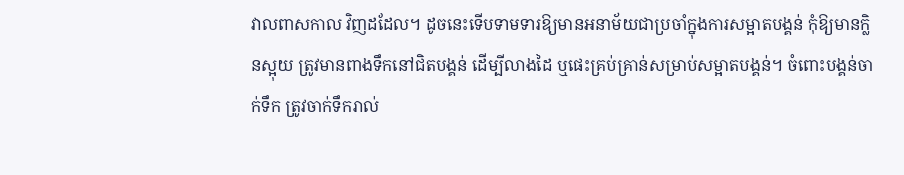វាលពាសកាល វិញដដែល។ ដូចនេះទើបទាមទារឱ្យមានអនាម័យជាប្រចាំក្នុងការសម្អាតបង្គន់ កុំឱ្យមានក្លិនស្អុយ ត្រូវមានពាងទឹកនៅជិតបង្គន់ ដើម្បីលាងដៃ ឬផេះគ្រប់គ្រាន់សម្រាប់សម្អាតបង្គន់។ ចំពោះបង្គន់ចាក់ទឹក ត្រូវចាក់ទឹករាល់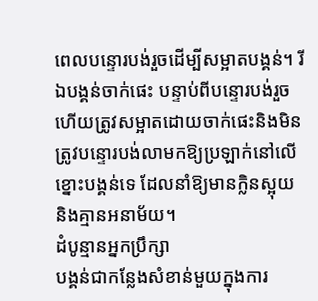ពេលបន្ទោរបង់រួចដើម្បីសម្អាតបង្គន់។ រីឯបង្គន់ចាក់ផេះ បន្ទាប់ពីបន្ទោរបង់រួចហើយត្រូវសម្អាតដោយចាក់ផេះនិងមិនត្រូវបន្ទោរបង់លាមកឱ្យប្រឡាក់នៅលើខ្នោះបង្គន់ទេ ដែលនាំឱ្យមានក្លិនស្អុយ និងគ្មានអនាម័យ។
ដំបូន្មានអ្នកប្រឹក្សា
បង្គន់ជាកន្លែងសំខាន់មួយក្នុងការ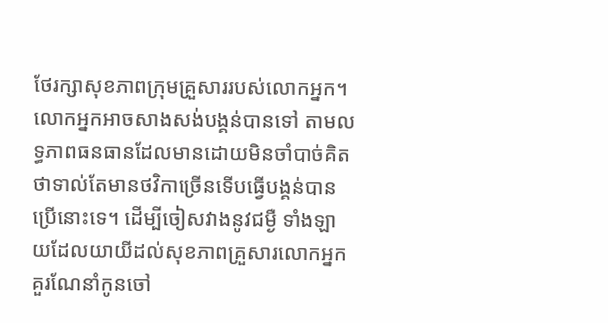ថែរក្សាសុខភាពក្រុមគ្រួសាររបស់លោកអ្នក។ លោកអ្នកអាចសាងសង់បង្គន់បានទៅ តាមលទ្ធភាពធនធានដែលមានដោយមិនចាំបាច់គិតថាទាល់តែមានថវិកាច្រើនទើបធ្វើបង្គន់បានប្រើនោះទេ។ ដើម្បីចៀសវាងនូវជម្ងឺ ទាំងឡាយដែលយាយីដល់សុខភាពគ្រួសារលោកអ្នកគួរណែនាំកូនចៅ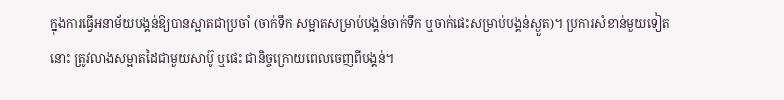ក្នុងការធ្វើអនាម័យបង្គន់ឱ្យបានស្អាតជាប្រចាំ (ចាក់ទឹក សម្អាតសម្រាប់បង្គន់ចាក់ទឹក ឬចាក់ផេះសម្រាប់បង្គន់ស្ងួត)។ ប្រការសំខាន់មួយទៀតនោះ ត្រូវលាងសម្អាតដៃជាមួយសាប៊ូ ឬផេះ ជានិច្ចក្រោយពេលចេញពីបង្គន់។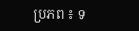ប្រភព ៖ ទ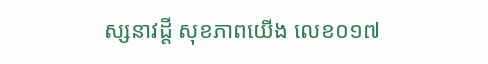ស្សនាវដ្តី សុខភាពយើង លេខ០១៧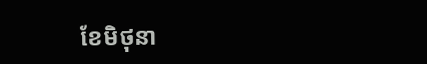ខែមិថុនា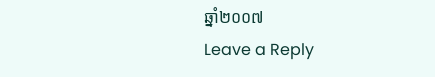ឆ្នាំ២០០៧
Leave a Reply